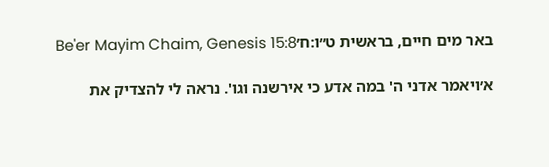באר מים חיים, בראשית ט״ו:ח׳Be'er Mayim Chaim, Genesis 15:8

א׳ויאמר אדני ה' במה אדע כי אירשנה וגו'. נראה לי להצדיק את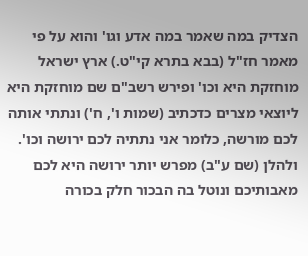הצדיק במה שאמר במה אדע וגו' והוא על פי מאמר חז"ל (בבא בתרא קי"ט.) ארץ ישראל מוחזקת היא וכו' ופירש רשב"ם שם מוחזקת היא ליוצאי מצרים כדכתיב (שמות ו', ח') ונתתי אותה לכם מורשה, כלומר אני נתתיה לכם ירושה וכו'. ולהלן (שם ע"ב) מפרש יותר ירושה היא לכם מאבותיכם ונוטל בה הבכור חלק בכורה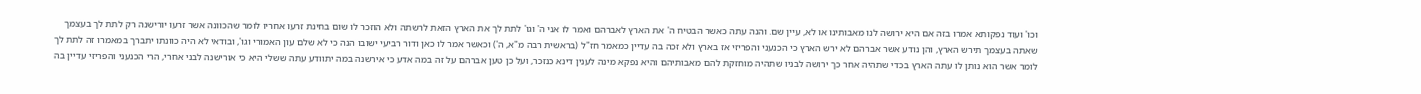וכו' ועוד נפקותא אמרו בזה אם היא ירושה לנו מאבותינו או לא, עיין שם. והנה עתה כאשר הבטיח ה' את הארץ לאברהם ואמר לו אני ה' וגו' לתת לך את הארץ הזאת לרשתה ולא הוזכר לו שום בחינת זרעו אחריו לומר שהכוונה אשר זרעו יורישנה רק לתת לך בעצמך שאתה בעצמך תירש הארץ, והן נודע אשר אברהם לא ירש הארץ כי הכנעני והפריזי אז בארץ ולא זכה בה עדיין כמאמר חז"ל (בראשית רבה מ"א, ה') וכאשר אמר לו כאן ודור רביעי ישובו הנה כי לא שלם עון האמורי וגו', ובודאי לא היה כוונתו יתברך במאמרו זה לתת לך לומר אשר הוא נותן לו עתה הארץ בכדי שתהיה אחר כך ירושה לבניו שתהיה מוחזקת להם מאבותיהם והיא נפקא מינה לענין דינא כנזכר, ועל כן טען אברהם על זה במה אדע כי אירשנה במה יתוודע עתה ששלי היא כי אורישנה לבני אחרי, הרי הכנעני והפריזי עדיין בה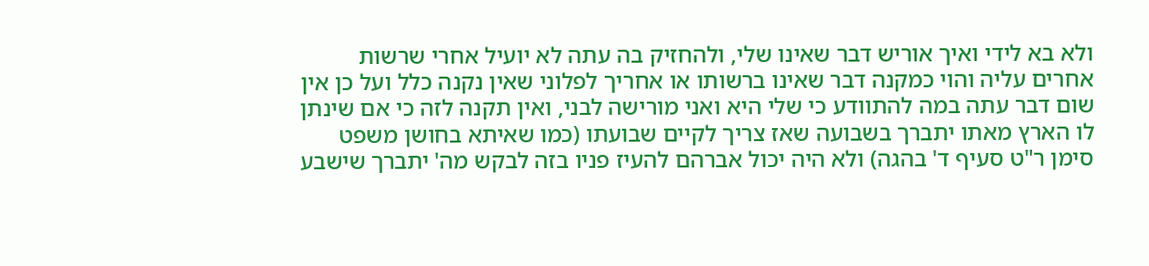ולא בא לידי ואיך אוריש דבר שאינו שלי, ולהחזיק בה עתה לא יועיל אחרי שרשות אחרים עליה והוי כמקנה דבר שאינו ברשותו או אחריך לפלוני שאין נקנה כלל ועל כן אין שום דבר עתה במה להתוודע כי שלי היא ואני מורישה לבני, ואין תקנה לזה כי אם שינתן לו הארץ מאתו יתברך בשבועה שאז צריך לקיים שבועתו (כמו שאיתא בחושן משפט סימן ר"ט סעיף ד' בהגה) ולא היה יכול אברהם להעיז פניו בזה לבקש מה' יתברך שישבע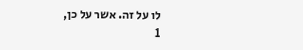לו על זה. אשר על כן,
1